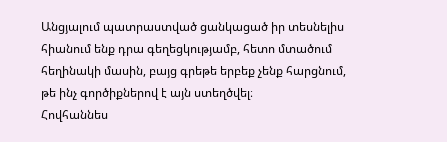Անցյալում պատրաստված ցանկացած իր տեսնելիս հիանում ենք դրա գեղեցկությամբ, հետո մտածում հեղինակի մասին, բայց գրեթե երբեք չենք հարցնում, թե ինչ գործիքներով է այն ստեղծվել։
Հովհաննես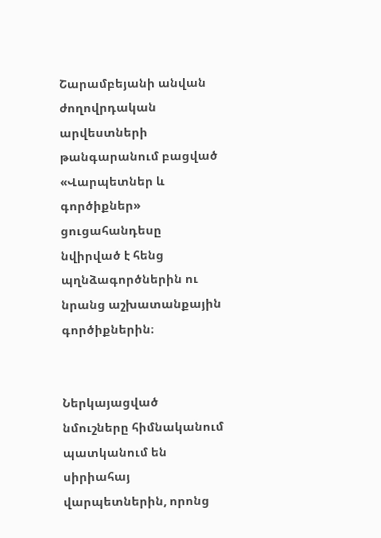Շարամբեյանի անվան ժողովրդական արվեստների թանգարանում բացված «Վարպետներ և գործիքներ» ցուցահանդեսը նվիրված է հենց պղնձագործներին ու նրանց աշխատանքային գործիքներին։


Ներկայացված նմուշները հիմնականում պատկանում են սիրիահայ վարպետներին, որոնց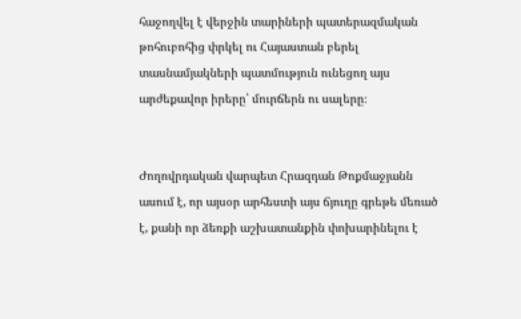հաջողվել է վերջին տարիների պատերազմական թոհուբոհից փրկել ու Հայաստան բերել տասնամյակների պատմություն ունեցող այս արժեքավոր իրերը՝ մուրճերն ու սալերը։


Ժողովրդական վարպետ Հրազդան Թոքմաջյանն ասում է, որ այսօր արհեստի այս ճյուղը գրեթե մեռած է, քանի որ ձեռքի աշխատանքին փոխարինելու է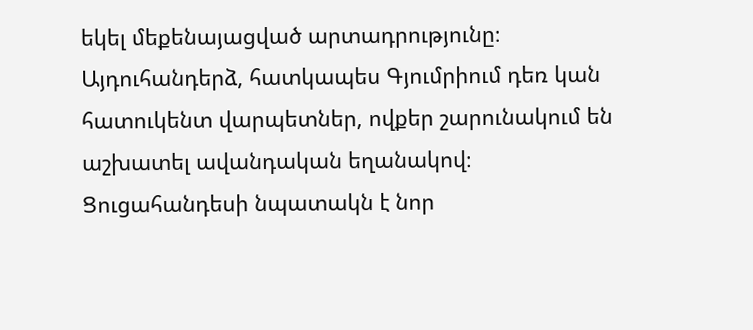եկել մեքենայացված արտադրությունը։ Այդուհանդերձ, հատկապես Գյումրիում դեռ կան հատուկենտ վարպետներ, ովքեր շարունակում են աշխատել ավանդական եղանակով։
Ցուցահանդեսի նպատակն է նոր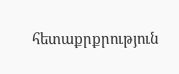հետաքրքրություն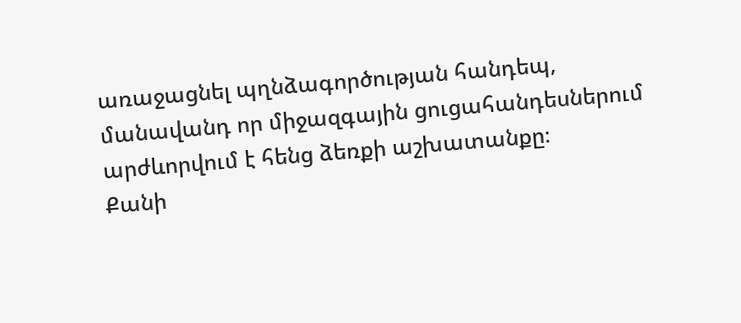առաջացնել պղնձագործության հանդեպ, մանավանդ որ միջազգային ցուցահանդեսներում արժևորվում է հենց ձեռքի աշխատանքը։
Քանի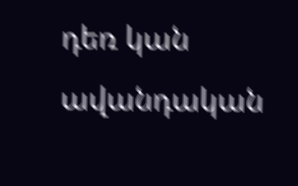դեռ կան ավանդական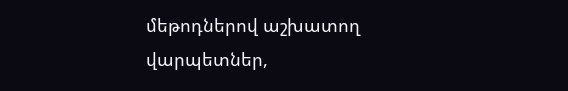մեթոդներով աշխատող վարպետներ,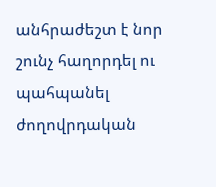անհրաժեշտ է նոր շունչ հաղորդել ու պահպանել ժողովրդական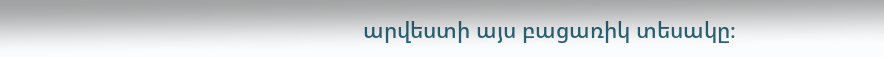արվեստի այս բացառիկ տեսակը։